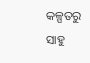କଳ୍ପତରୁ ସାହୁ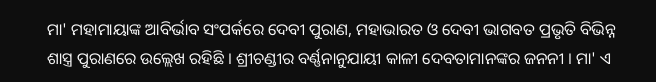ମା' ମହାମାୟାଙ୍କ ଆବିର୍ଭାବ ସଂପର୍କରେ ଦେବୀ ପୁରାଣ, ମହାଭାରତ ଓ ଦେବୀ ଭାଗବତ ପ୍ରଭୃତି ବିଭିନ୍ନ ଶାସ୍ତ୍ର ପୁରାଣରେ ଉଲ୍ଲେଖ ରହିଛି । ଶ୍ରୀଚଣ୍ଡୀର ବର୍ଣ୍ଣନାନୁଯାୟୀ କାଳୀ ଦେବତାମାନଙ୍କର ଜନନୀ । ମା' ଏ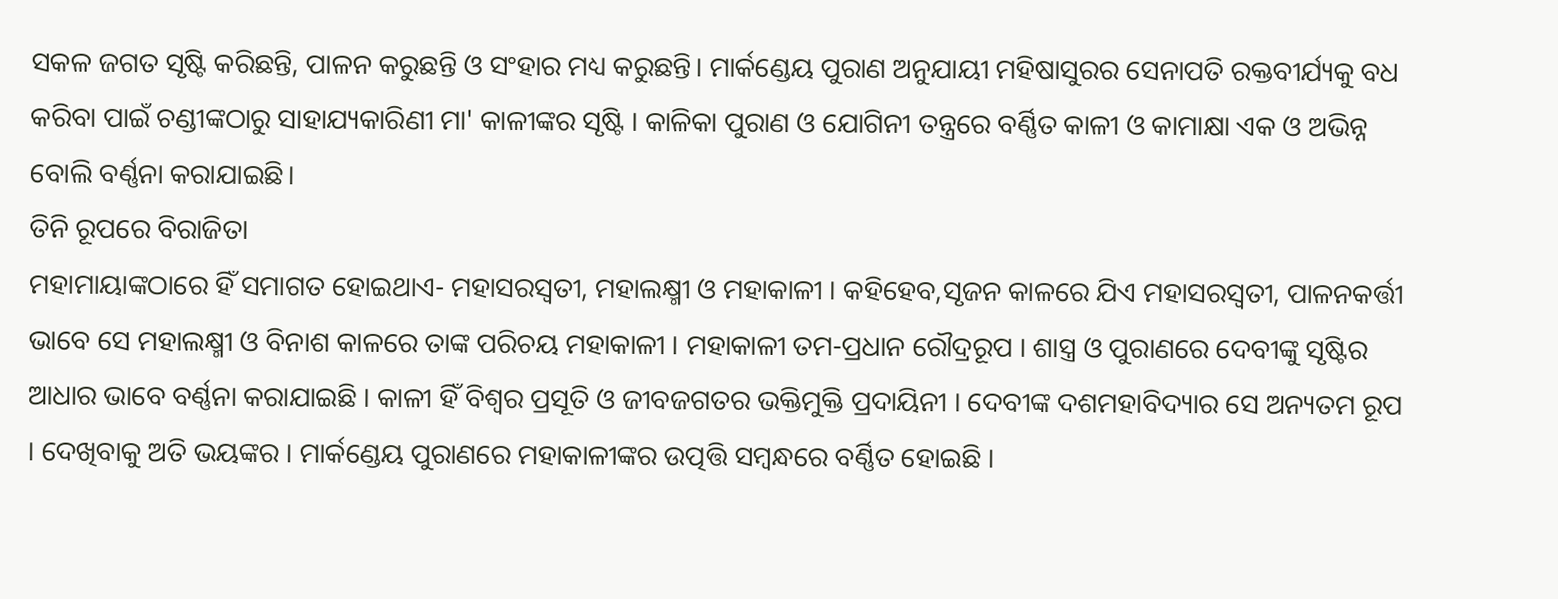ସକଳ ଜଗତ ସୃଷ୍ଟି କରିଛନ୍ତି, ପାଳନ କରୁଛନ୍ତି ଓ ସଂହାର ମଧ୍ୟ କରୁଛନ୍ତି। ମାର୍କଣ୍ଡେୟ ପୁରାଣ ଅନୁଯାୟୀ ମହିଷାସୁରର ସେନାପତି ରକ୍ତବୀର୍ଯ୍ୟକୁ ବଧ କରିବା ପାଇଁ ଚଣ୍ଡୀଙ୍କଠାରୁ ସାହାଯ୍ୟକାରିଣୀ ମା' କାଳୀଙ୍କର ସୃଷ୍ଟି । କାଳିକା ପୁରାଣ ଓ ଯୋଗିନୀ ତନ୍ତ୍ରରେ ବର୍ଣ୍ଣିତ କାଳୀ ଓ କାମାକ୍ଷା ଏକ ଓ ଅଭିନ୍ନ ବୋଲି ବର୍ଣ୍ଣନା କରାଯାଇଛି।
ତିନି ରୂପରେ ବିରାଜିତା
ମହାମାୟାଙ୍କଠାରେ ହିଁ ସମାଗତ ହୋଇଥାଏ- ମହାସରସ୍ୱତୀ, ମହାଲକ୍ଷ୍ମୀ ଓ ମହାକାଳୀ । କହିହେବ,ସୃଜନ କାଳରେ ଯିଏ ମହାସରସ୍ୱତୀ, ପାଳନକର୍ତ୍ତୀ ଭାବେ ସେ ମହାଲକ୍ଷ୍ମୀ ଓ ବିନାଶ କାଳରେ ତାଙ୍କ ପରିଚୟ ମହାକାଳୀ । ମହାକାଳୀ ତମ-ପ୍ରଧାନ ରୌଦ୍ରରୂପ । ଶାସ୍ତ୍ର ଓ ପୁରାଣରେ ଦେବୀଙ୍କୁ ସୃଷ୍ଟିର ଆଧାର ଭାବେ ବର୍ଣ୍ଣନା କରାଯାଇଛି । କାଳୀ ହିଁ ବିଶ୍ବର ପ୍ରସୂତି ଓ ଜୀବଜଗତର ଭକ୍ତିମୁକ୍ତି ପ୍ରଦାୟିନୀ । ଦେବୀଙ୍କ ଦଶମହାବିଦ୍ୟାର ସେ ଅନ୍ୟତମ ରୂପ । ଦେଖିବାକୁ ଅତି ଭୟଙ୍କର । ମାର୍କଣ୍ଡେୟ ପୁରାଣରେ ମହାକାଳୀଙ୍କର ଉତ୍ପତ୍ତି ସମ୍ବନ୍ଧରେ ବର୍ଣ୍ଣିତ ହୋଇଛି ।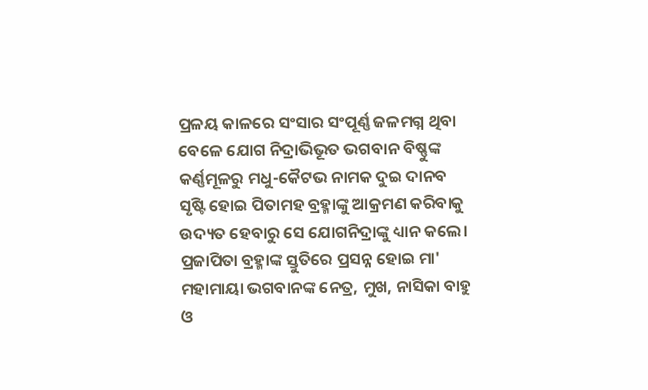ପ୍ରଳୟ କାଳରେ ସଂସାର ସଂପୂର୍ଣ୍ଣ ଜଳମଗ୍ନ ଥିବା ବେଳେ ଯୋଗ ନିଦ୍ରାଭିଭୂତ ଭଗବାନ ବିଷ୍ଣୁଙ୍କ କର୍ଣ୍ଣମୂଳରୁ ମଧୁ-କୈଟଭ ନାମକ ଦୁଇ ଦାନବ ସୃଷ୍ଟି ହୋଇ ପିତାମହ ବ୍ରହ୍ମାଙ୍କୁ ଆକ୍ରମଣ କରିବାକୁ ଉଦ୍ୟତ ହେବାରୁ ସେ ଯୋଗନିଦ୍ରାଙ୍କୁ ଧ୍ୟାନ କଲେ। ପ୍ରଜାପିତା ବ୍ରହ୍ମାଙ୍କ ସ୍ତୁତିରେ ପ୍ରସନ୍ନ ହୋଇ ମା' ମହାମାୟା ଭଗବାନଙ୍କ ନେତ୍ର, ମୁଖ, ନାସିକା ବାହୁ ଓ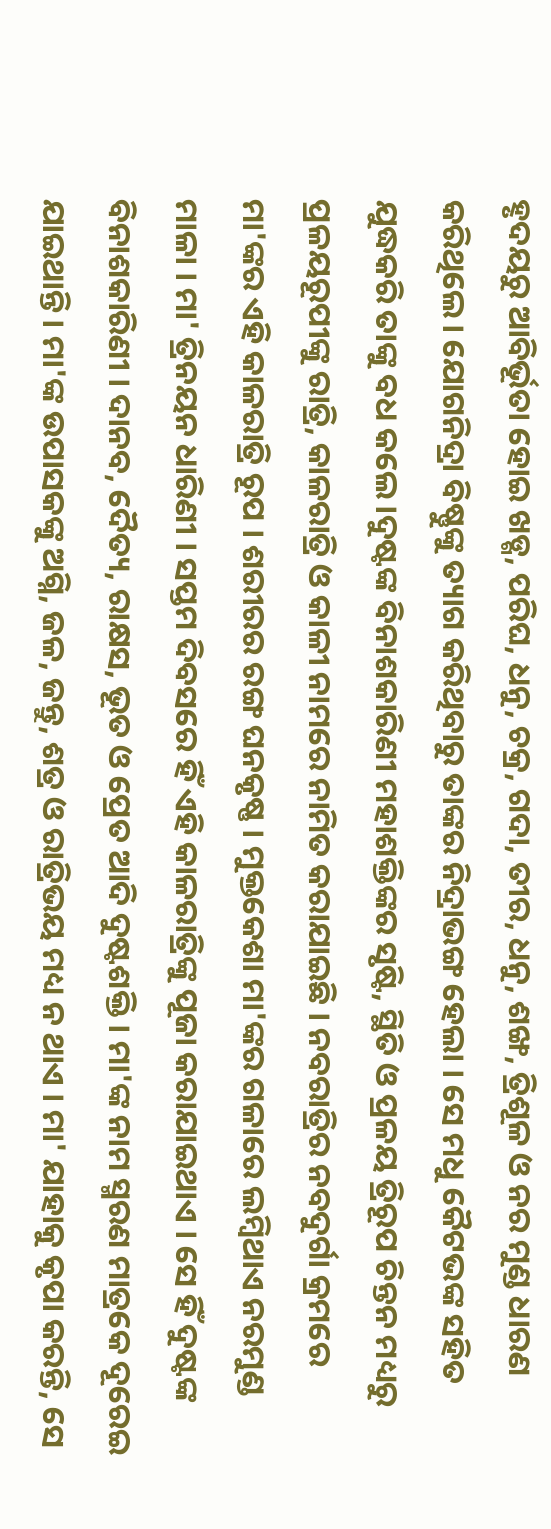ହୃଦୟରୁ ଆବିର୍ଭୂତା ହୋଇ ଖଡ୍ଗ, ପରିଘ, ଧନୁ, ଚକ୍ର, ଗଦା, ତୀର, ଧନୁ, ଶଙ୍ଖ, ତ୍ରିଶୂଳ ଓ ନର ମୁଣ୍ଡ ଧାରଣ କରିଥିଲେ। ଯୋଗନିଦ୍ରା ବିଷ୍ଣୁଙ୍କୁ ତ୍ୟାଗ କରିଥିବାରୁ ତାଙ୍କର ନିଦ୍ରାଭଙ୍ଗ ହେଲା । ସେ ମଧୁ କୈଟଭଙ୍କ ସହିତ ଯୁଦ୍ଧକରି ତାଙ୍କୁ ବଧ କଲେ।ଦୁଷ୍ଟଙ୍କ ବିନାଶକାରିଣୀ ମହାଶକ୍ତିଙ୍କର ସୃଷ୍ଟି, ସ୍ଥିତି ଓ ପ୍ରଳୟ ତ୍ରିରୂପ ଚିନ୍ତନ ମଧ୍ୟରୁ ପ୍ରଳୟରୂପୀଙ୍କୁ ରାତ୍ରି, କାଳରାତ୍ରି ଓ କାଳୀ ନାମରେ ନାମିତ କରାଯାଇଛି । ନବରାତ୍ରିର ନବଦୁର୍ଗା କ୍ରମରେ ମା'ଙ୍କର ଏହି କାଳରାତ୍ରି ରୂପ । ଶରୀରର ରଙ୍ଗ ଘନକୃଷ୍ଣ । ମୁକ୍ତକେଶା ମା'ଙ୍କର ଗଳାରେ ଲମ୍ବିଥାଏ ନରମୁଣ୍ଡ ମାଳା । ମା' ତ୍ରିନୟନ ଧାରିଣୀ । ସପ୍ତମ ଦିବସରେ ହିଁ ଏହି କାଳରାତ୍ରିଙ୍କୁ ପୂଜା କରାଯାଇଥାଏ । ସେ ହିଁ ଦୁଷ୍ଟଙ୍କ ବିନାଶକାରିଣୀ । ଦାନବ, ଦୈତ୍ୟ, ରାକ୍ଷସ, ଭୂତ ଓ ପ୍ରେତ ଆଦି ଦୁଷ୍ଟଶକ୍ତି । ମା'ଙ୍କ ନାମ ସ୍ମରଣ ମାତ୍ରକେ ଦୂରେଇ ଯାଇଥାନ୍ତି । ମା'ଙ୍କ ଉପାସକଙ୍କୁ ଅଗ୍ନି, ଜଳ, ଜନ୍ତୁ, ଶତ୍ର ଓ ରାତ୍ରିଭୟ ମଧ୍ୟ ନ ଥାଏ । ମା' ଯାହାକୁ କୃପା କରନ୍ତି, ସେ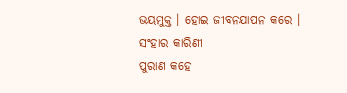ଭୟମୁକ୍ତ । ହୋଇ ଜୀବନଯାପନ କରେ ।
ସଂହାର କାରିଣୀ
ପୁରାଣ କହେ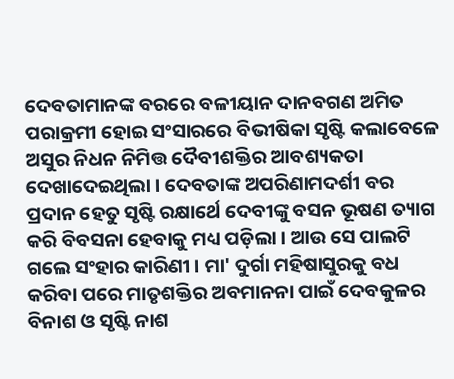ଦେବତାମାନଙ୍କ ବରରେ ବଳୀୟାନ ଦାନବଗଣ ଅମିତ ପରାକ୍ରମୀ ହୋଇ ସଂସାରରେ ବିଭୀଷିକା ସୃଷ୍ଟି କଲାବେଳେ ଅସୁର ନିଧନ ନିମିତ୍ତ ଦୈବୀଶକ୍ତିର ଆବଶ୍ୟକତା ଦେଖାଦେଇଥିଲା । ଦେବତାଙ୍କ ଅପରିଣାମଦର୍ଶୀ ବର ପ୍ରଦାନ ହେତୁ ସୃଷ୍ଟି ରକ୍ଷାର୍ଥେ ଦେବୀଙ୍କୁ ବସନ ଭୂଷଣ ତ୍ୟାଗ କରି ବିବସନା ହେବାକୁ ମଧ୍ୟ ପଡ଼ିଲା । ଆଉ ସେ ପାଲଟି ଗଲେ ସଂହାର କାରିଣୀ । ମା' ଦୁର୍ଗା ମହିଷାସୁରକୁ ବଧ କରିବା ପରେ ମାତୃଶକ୍ତିର ଅବମାନନା ପାଇଁ ଦେବକୁଳର ବିନାଶ ଓ ସୃଷ୍ଟି ନାଶ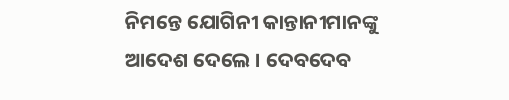ନିମନ୍ତେ ଯୋଗିନୀ କାନ୍ତାନୀମାନଙ୍କୁ ଆଦେଶ ଦେଲେ । ଦେବଦେବ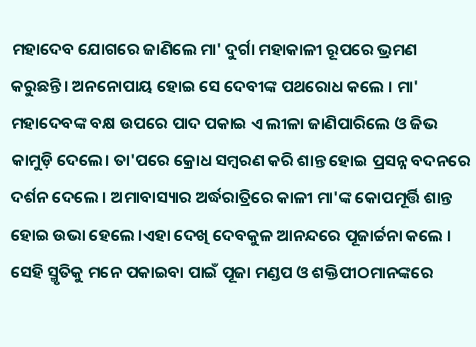ମହାଦେବ ଯୋଗରେ ଜାଣିଲେ ମା' ଦୁର୍ଗା ମହାକାଳୀ ରୂପରେ ଭ୍ରମଣ କରୁଛନ୍ତି। ଅନନୋପାୟ ହୋଇ ସେ ଦେବୀଙ୍କ ପଥରୋଧ କଲେ । ମା' ମହାଦେବଙ୍କ ବକ୍ଷ ଉପରେ ପାଦ ପକାଇ ଏ ଲୀଳା ଜାଣିପାରିଲେ ଓ ଜିଭ କାମୁଡ଼ି ଦେଲେ। ତା'ପରେ କ୍ରୋଧ ସମ୍ବରଣ କରି ଶାନ୍ତ ହୋଇ ପ୍ରସନ୍ନ ବଦନରେ ଦର୍ଶନ ଦେଲେ । ଅମାବାସ୍ୟାର ଅର୍ଦ୍ଧରାତ୍ରିରେ କାଳୀ ମା'ଙ୍କ କୋପମୂର୍ତ୍ତି ଶାନ୍ତ ହୋଇ ଉଭା ହେଲେ ।ଏହା ଦେଖି ଦେବକୁଳ ଆନନ୍ଦରେ ପୂଜାର୍ଚ୍ଚନା କଲେ । ସେହି ସ୍ମୃତିକୁ ମନେ ପକାଇବା ପାଇଁ ପୂଜା ମଣ୍ଡପ ଓ ଶକ୍ତିପୀଠମାନଙ୍କରେ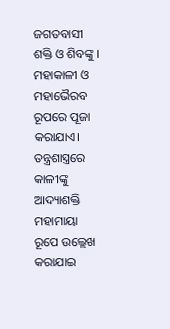ଜଗତବାସୀ ଶକ୍ତି ଓ ଶିବଙ୍କୁ । ମହାକାଳୀ ଓ ମହାଭୈରବ ରୂପରେ ପୂଜା କରାଯାଏ। ତନ୍ତ୍ରଶାସ୍ତ୍ରରେ କାଳୀଙ୍କୁ ଆଦ୍ୟାଶକ୍ତି ମହାମାୟା ରୂପେ ଉଲ୍ଲେଖ କରାଯାଇ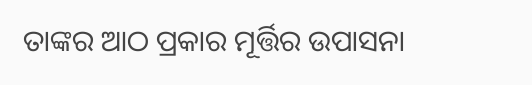ତାଙ୍କର ଆଠ ପ୍ରକାର ମୂର୍ତ୍ତିର ଉପାସନା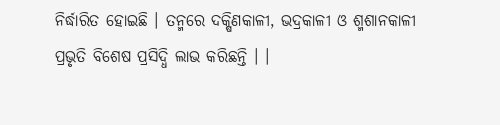ନିର୍ଦ୍ଧାରିତ ହୋଇଛି । ତନ୍ମରେ ଦକ୍ଷିଣକାଳୀ, ଭଦ୍ରକାଳୀ ଓ ଶ୍ମଶାନକାଳୀ ପ୍ରଭୃତି ବିଶେଷ ପ୍ରସିଦ୍ଧି ଲାଭ କରିଛନ୍ତି । ।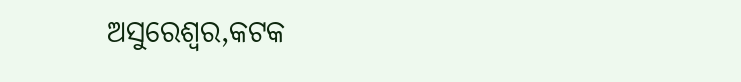ଅସୁରେଶ୍ଵର,କଟକ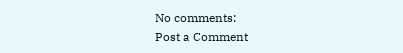No comments:
Post a Comment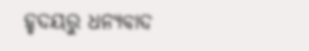ହୃଦୟରୁ ଧନ୍ୟବାଦ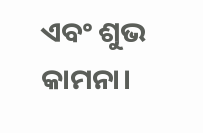ଏବଂ ଶୁଭ କାମନା।